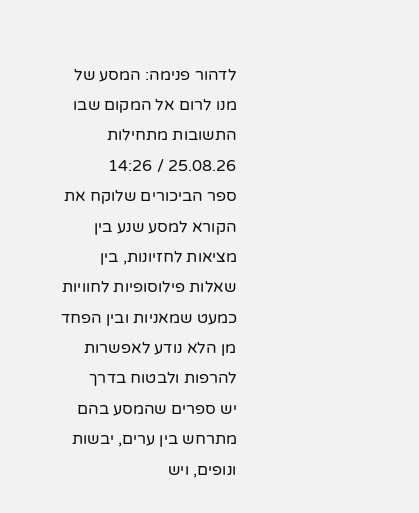לדהור פנימה: המסע של מנו לרום אל המקום שבו התשובות מתחילות
25.08.26 / 14:26
ספר הביכורים שלוקח את הקורא למסע שנע בין מציאות לחזיונות, בין שאלות פילוסופיות לחוויות כמעט שמאניות ובין הפחד מן הלא נודע לאפשרות להרפות ולבטוח בדרך
יש ספרים שהמסע בהם מתרחש בין ערים, יבשות ונופים, ויש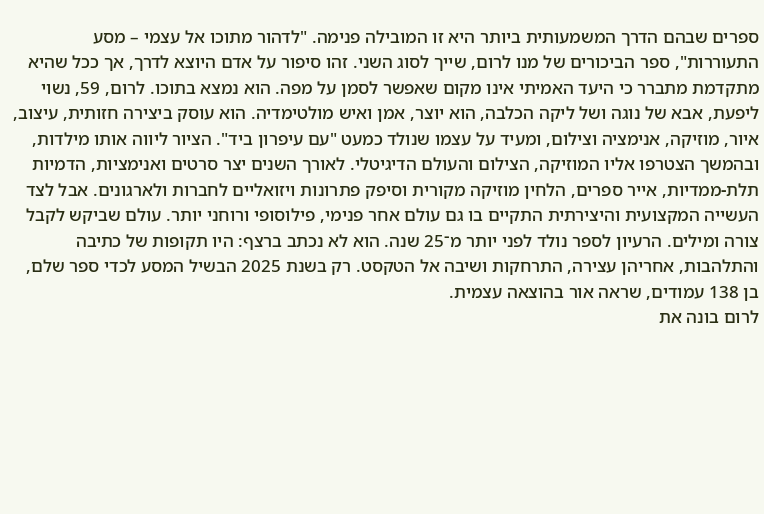ספרים שבהם הדרך המשמעותית ביותר היא זו המובילה פנימה. "לדהור מתוכו אל עצמי – מסע התעוררות", ספר הביכורים של מנו לרום, שייך לסוג השני. זהו סיפור על אדם היוצא לדרך, אך ככל שהיא מתקדמת מתברר כי היעד האמיתי אינו מקום שאפשר לסמן על מפה. הוא נמצא בתוכו. לרום, 59, נשוי ליפעת, אבא של נוגה ושל ליקה הכלבה, הוא יוצר, אמן ואיש מולטימדיה. הוא עוסק ביצירה חזותית, עיצוב, איור, מוזיקה, אנימציה וצילום, ומעיד על עצמו שנולד כמעט "עם עיפרון ביד". הציור ליווה אותו מילדות, ובהמשך הצטרפו אליו המוזיקה, הצילום והעולם הדיגיטלי. לאורך השנים יצר סרטים ואנימציות, הדמיות תלת-ממדיות, אייר ספרים, הלחין מוזיקה מקורית וסיפק פתרונות ויזואליים לחברות ולארגונים. אבל לצד העשייה המקצועית והיצירתית התקיים בו גם עולם אחר פנימי, פילוסופי ורוחני יותר. עולם שביקש לקבל צורה ומילים. הרעיון לספר נולד לפני יותר מ־25 שנה. הוא לא נכתב ברצף: היו תקופות של כתיבה והתלהבות, אחריהן עצירה, התרחקות ושיבה אל הטקסט. רק בשנת 2025 הבשיל המסע לכדי ספר שלם, בן 138 עמודים, שראה אור בהוצאה עצמית.
לרום בונה את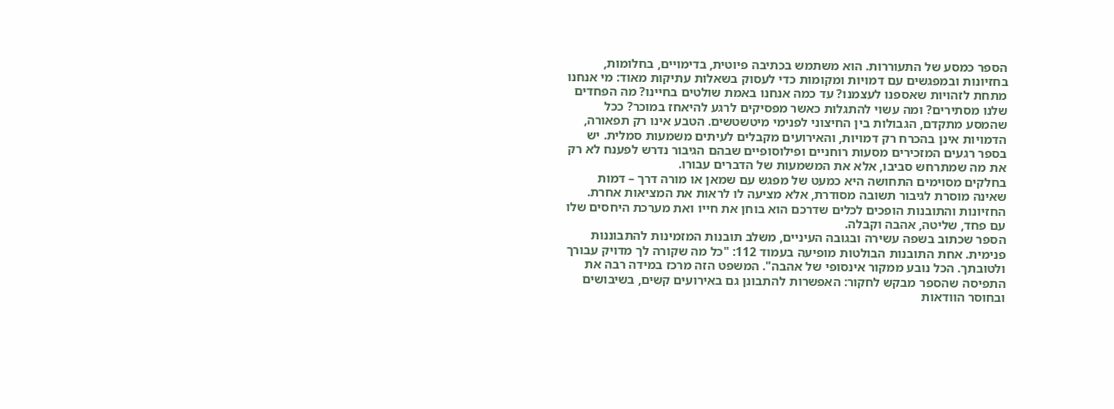הספר כמסע של התעוררות. הוא משתמש בכתיבה פיוטית, בדימויים, בחלומות, בחזיונות ובמפגשים עם דמויות ומקומות כדי לעסוק בשאלות עתיקות מאוד: מי אנחנו מתחת לזהויות שאספנו לעצמנו? עד כמה אנחנו באמת שולטים בחיינו? מה הפחדים שלנו מסתירים? ומה עשוי להתגלות כאשר מפסיקים לרגע להיאחז במוכר? ככל שהמסע מתקדם, הגבולות בין החיצוני לפנימי מיטשטשים. הטבע אינו רק תפאורה, הדמויות אינן בהכרח רק דמויות, והאירועים מקבלים לעיתים משמעות סמלית. יש בספר רגעים המזכירים מסעות רוחניים ופילוסופיים שבהם הגיבור נדרש לפענח לא רק את מה שמתרחש סביבו, אלא את המשמעות של הדברים עבורו.
בחלקים מסוימים התחושה היא כמעט של מפגש עם שמאן או מורה דרך – דמות שאינה מוסרת לגיבור תשובה מסודרת, אלא מציעה לו לראות את המציאות אחרת. החזיונות והתובנות הופכים לכלים שדרכם הוא בוחן את חייו ואת מערכת היחסים שלו עם פחד, שליטה, אהבה וקבלה.
הספר שכתוב בשפה עשירה ובגובה העיניים, משלב תובנות המזמינות להתבוננות פנימית. אחת התובנות הבולטות מופיעה בעמוד 112: "כל מה שקורה לך מדויק עבורך ולטובתך. הכל נובע ממקור אינסופי של אהבה". המשפט הזה מרכז במידה רבה את התפיסה שהספר מבקש לחקור: האפשרות להתבונן גם באירועים קשים, בשיבושים ובחוסר הוודאות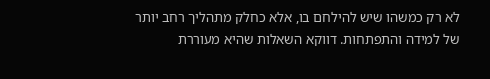לא רק כמשהו שיש להילחם בו, אלא כחלק מתהליך רחב יותר של למידה והתפתחות. דווקא השאלות שהיא מעוררת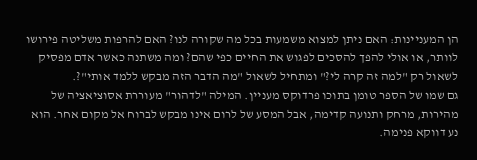הן המעניינות: האם ניתן למצוא משמעות בכל מה שקורה לנו? האם להרפות משליטה פירושו לוותר, או אולי להפך להסכים לפגוש את החיים כפי שהם? ומה משתנה כאשר אדם מפסיק לשאול רק "למה זה קרה לי?" ומתחיל לשאול "מה הדבר הזה מבקש ללמד אותי"?.
גם שמו של הספר טומן בתוכו פרדוקס מעניין. המילה "לדהור" מעוררת אסוציאציה של מהירות, מרחק ותנועה קדימה, אבל המסע של לרום אינו מבקש לברוח אל מקום אחר. הוא נע דווקא פנימה.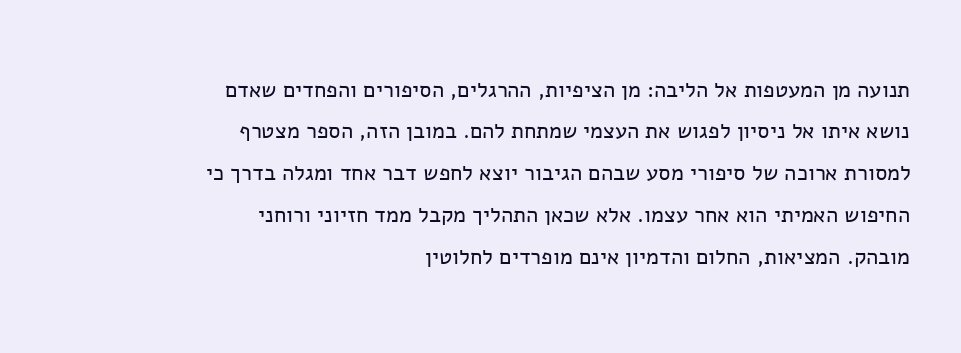תנועה מן המעטפות אל הליבה: מן הציפיות, ההרגלים, הסיפורים והפחדים שאדם נושא איתו אל ניסיון לפגוש את העצמי שמתחת להם. במובן הזה, הספר מצטרף למסורת ארוכה של סיפורי מסע שבהם הגיבור יוצא לחפש דבר אחד ומגלה בדרך כי החיפוש האמיתי הוא אחר עצמו. אלא שכאן התהליך מקבל ממד חזיוני ורוחני מובהק. המציאות, החלום והדמיון אינם מופרדים לחלוטין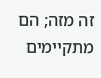זה מזה; הם מתקיימים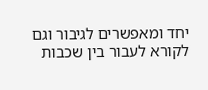יחד ומאפשרים לגיבור וגם לקורא לעבור בין שכבות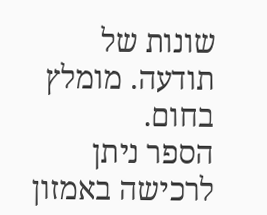שונות של תודעה. מומלץ בחום.
הספר ניתן לרכישה באמזון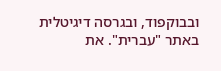ובבוקפוד, ובגרסה דיגיטלית באתר "עברית". את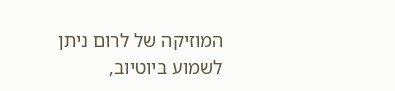המוזיקה של לרום ניתן לשמוע ביוטיוב,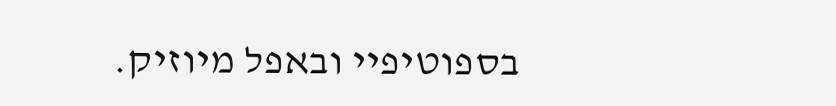בספוטיפיי ובאפל מיוזיק.